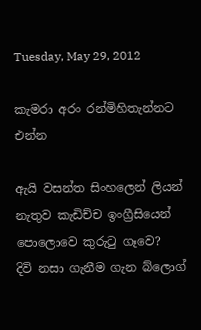Tuesday, May 29, 2012

කැමරා අරං රන්මිහිතැන්නට එන්න

ඇයි වසන්ත සිංහලෙන් ලියන් නැතුව කැඩිච්ච ඉංග්‍රීසියෙන් පොලොවෙ කුරුටු ගෑවෙ?
දිවි නසා ගැනීම ගැන බ්ලොග්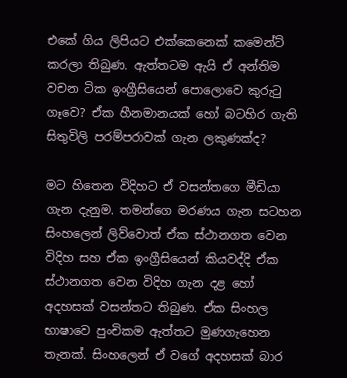එකේ ගිය ලිපියට එක්කෙනෙක් කමෙන්ට් කරලා තිබුණ. ඇත්තටම ඇයි ඒ අන්තිම වචන ටික ඉංග්‍රීසියෙන් පොලොවෙ කුරුටු ගෑවෙ? ඒක හීනමානයක් හෝ බටහිර ගැති සිතුවිලි පරම්පරාවක් ගැන ලකුණක්ද?

මට හිතෙන විදිහට ඒ වසන්තගෙ මීඩියා ගැන දැනුම. තමන්ගෙ මරණය ගැන සටහන සිංහලෙන් ලිව්වොත් ඒක ස්ථානගත වෙන විදිහ සහ ඒක ඉංග්‍රීසියෙන් කියවද්දි ඒක ස්ථානගත වෙන විදිහ ගැන දළ හෝ අදහසක් වසන්තට තිබුණ. ඒක සිංහල භාෂාවෙ පුංචිකම ඇත්තට මුණගැහෙන තැනක්. සිංහලෙන් ඒ වගේ අදහසක් බාර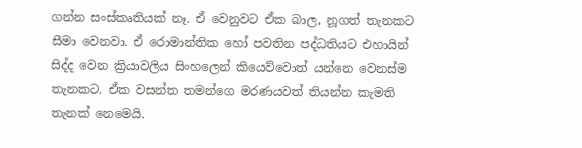ගන්න සංස්කෘතියක් නෑ. ඒ වෙනුවට ඒක බාල, නූගත් තැනකට සීමා වෙනවා. ඒ රොමාන්තික හෝ පවතින පද්ධතියට එහායින් සිද්ද වෙන ක්‍රියාවලිය සිංහලෙන් කියෙව්වොත් යන්නෙ වෙනස්ම තැනකට. ඒක වසන්ත තමන්ගෙ මරණයවත් තියන්න කැමති තැනක් නෙමෙයි.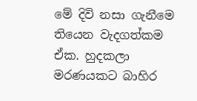මේ දිවි නසා ගැනීමෙ තියෙන වැදගත්කම ඒක. හුදකලා මරණයකට බාහිර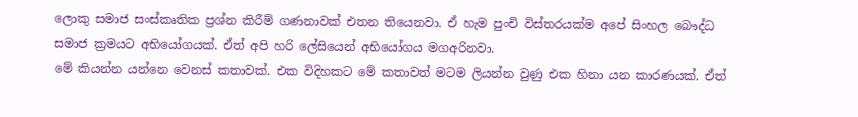ලොකු සමාජ සංස්කෘතික ප්‍රශ්න කිරීම් ගණනාවක් එතන තියෙනවා. ඒ හැම පුංචි විස්තරයක්ම අපේ සිංහල බෞද්ධ සමාජ ක්‍රමයට අභියෝගයක්. ඒත් අපි හරි ලේසියෙන් අභියෝගය මගඅරිනවා.
මේ කියන්න යන්නෙ වෙනස් කතාවක්. එක විදිහකට මේ කතාවත් මටම ලියන්න වුණු එක හිනා යන කාරණයක්. ඒත්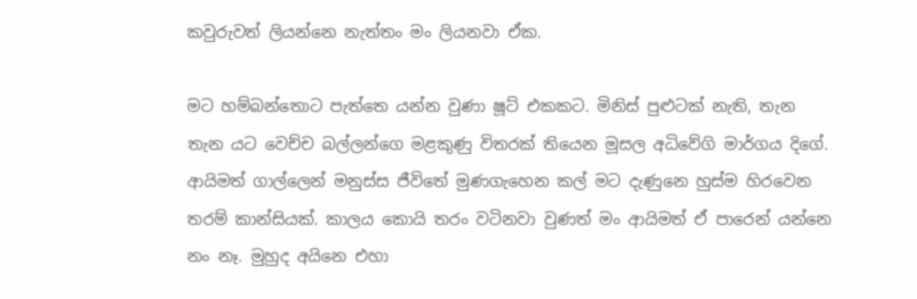කවුරුවත් ලියන්නෙ නැත්තං මං ලියනවා ඒක.

මට හම්බන්තොට පැත්තෙ යන්න වුණා ෂූට් එකකට. මිනිස් පුළුටක් නැති, තැන තැන යට වෙච්ච බල්ලන්ගෙ මළකුණු විතරක් තියෙන මූසල අධිවේගි මාර්ගය දිගේ. ආයිමත් ගාල්ලෙන් මනුස්ස ජීවිතේ මුණගැහෙන කල් මට දැණුනෙ හුස්ම හිරවෙන තරම් කාන්සියක්. කාලය කොයි තරං වටිනවා වුණත් මං ආයිමත් ඒ පාරෙන් යන්නෙ නං නෑ. මුහුද අයිනෙ එහා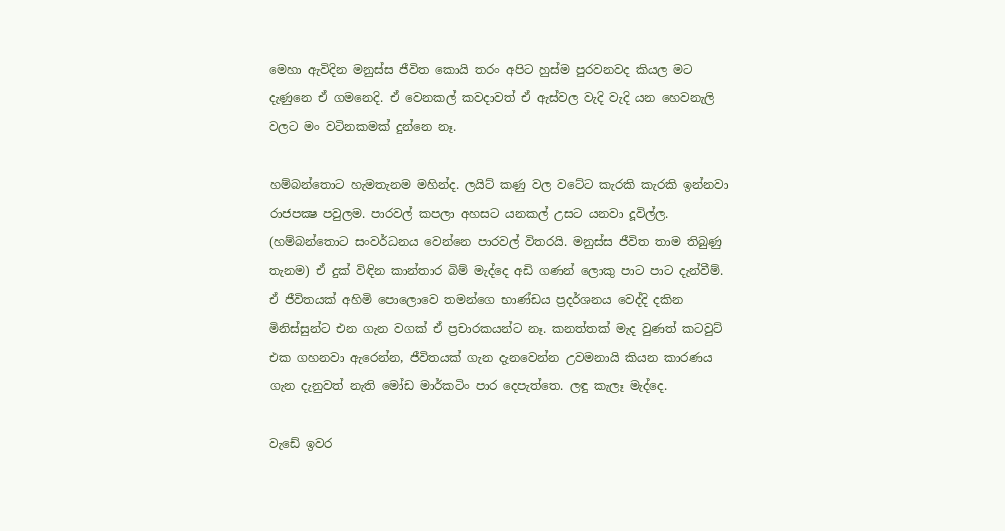මෙහා ඇවිදින මනුස්ස ජීවිත කොයි තරං අපිට හුස්ම පුරවනවද කියල මට දැණුනෙ ඒ ගමනෙදි. ඒ වෙනකල් කවදාවත් ඒ ඇස්වල වැදි වැදි යන හෙවනැලි වලට මං වටිනකමක් දුන්නෙ නෑ.

හම්බන්තොට හැමතැනම මහින්ද. ලයිට් කණු වල වටේට කැරකි කැරකි ඉන්නවා රාජපක්‍ෂ පවුලම. පාරවල් කපලා අහසට යනකල් උසට යනවා දූවිල්ල. (හම්බන්තොට සංවර්ධනය වෙන්නෙ පාරවල් විතරයි. මනුස්ස ජීවිත තාම තිබුණු තැනම) ඒ දුක් විඳින කාන්තාර බිම් මැද්දෙ අඩි ගණන් ලොකු පාට පාට දැන්වීම්. ඒ ජීවිතයක් අහිමි පොලොවෙ තමන්ගෙ භාණ්ඩය ප්‍රදර්ශනය වෙද්දි දකින මිනිස්සුන්ට එන ගැන වගක් ඒ ප්‍රචාරකයන්ට නෑ. කනත්තක් මැද වුණත් කටවුට් එක ගහනවා ඇරෙන්න, ජීවිතයක් ගැන දැනවෙන්න උවමනායි කියන කාරණය ගැන දැනුවත් නැති මෝඩ මාර්කටිං පාර දෙපැත්තෙ. ලඳු කැලෑ මැද්දෙ.

වැඩේ ඉවර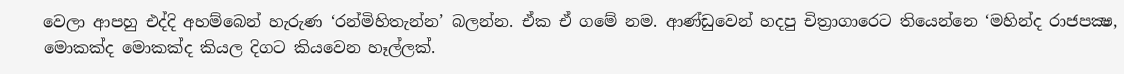වෙලා ආපහු එද්දි අහම්බෙන් හැරුණ ‘රන්මිහිතැන්න’ බලන්න. ඒක ඒ ගමේ නම. ආණ්ඩුවෙන් හදපු චිත්‍රාගාරෙට තියෙන්නෙ ‘මහින්ද රාජපක්‍ෂ, මොකක්ද මොකක්ද කියල දිගට කියවෙන හෑල්ලක්.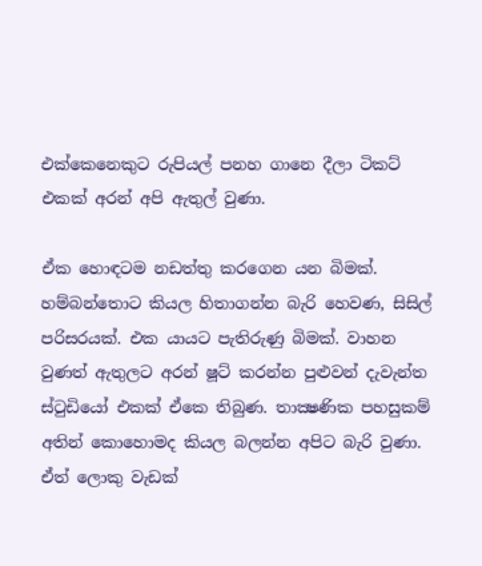එක්කෙනෙකුට රුපියල් පනහ ගානෙ දීලා ටිකට් එකක් අරන් අපි ඇතුල් වුණා.

ඒක හොඳටම නඩත්තු කරගෙන යන බිමක්. හම්බන්තොට කියල හිතාගන්න බැරි හෙවණ, සිසිල් පරිසරයක්. එක යායට පැතිරුණු බිමක්. වාහන වුණත් ඇතුලට අරන් ෂූට් කරන්න පුළුවන් දැවැන්ත ස්ටුඩියෝ එකක් ඒකෙ තිබුණ. තාක්‍ෂණික පහසුකම් අතින් කොහොමද කියල බලන්න අපිට බැරි වුණා. ඒත් ලොකු වැඩක්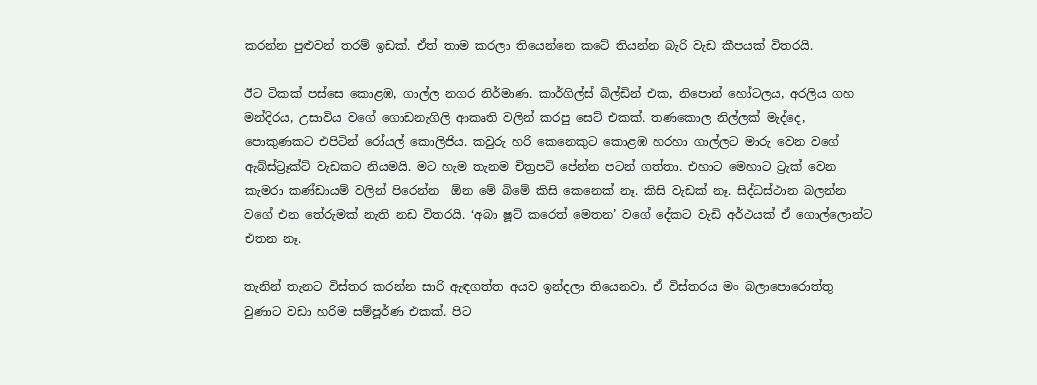කරන්න පුළුවන් තරම් ඉඩක්. ඒත් තාම කරලා තියෙන්නෙ කටේ තියන්න බැරි වැඩ කීපයක් විතරයි.

ඊට ටිකක් පස්සෙ කොළඹ, ගාල්ල නගර නිර්මාණ. කාර්ගිල්ස් බිල්ඩින් එක, නිපොන් හෝටලය, අරලිය ගහ මන්දිරය, උසාවිය වගේ ගොඩනැගිලි ආකෘති වලින් කරපු සෙට් එකක්. තණකොල නිල්ලක් මැද්දෙ, පොකුණකට එපිටින් රෝයල් කොලිජිය. කවුරු හරි කෙනෙකුට කොළඹ හරහා ගාල්ලට මාරු වෙන වගේ ඇබ්ස්ට්‍රෑක්ට් වැඩකට නියමයි. මට හැම තැනම චිත්‍රපටි පේන්න පටන් ගත්තා. එහාට මෙහාට ට්‍රැක් වෙන කැමරා කණ්ඩායම් වලින් පිරෙන්න  ඕන මේ බිමේ කිසි කෙනෙක් නෑ. කිසි වැඩක් නෑ. සිද්ධස්ථාන බලන්න වගේ එන තේරුමක් නැති නඩ විතරයි. ‘අබා ෂූට් කරෙත් මෙතන’ වගේ දේකට වැඩි අර්ථයක් ඒ ගොල්ලොන්ට එතන නෑ.

තැනින් තැනට විස්තර කරන්න සාරි ඇඳගත්ත අයව ඉන්දලා තියෙනවා. ඒ විස්තරය මං බලාපොරොත්තු වුණාට වඩා හරිම සම්පූර්ණ එකක්. පිට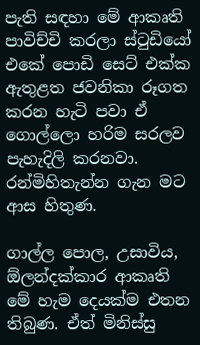පැති සඳහා මේ ආකෘති පාවිච්චි කරලා ස්ටුඩියෝ එකේ පොඩි සෙට් එක්ක ඇතුළත ජවනිකා රූගත කරන හැටි පවා ඒ ගොල්ලො හරිම සරලව පැහැදිලි කරනවා. රන්මිහිතැන්න ගැන මට ආස හිතුණ.

ගාල්ල පොල, උසාවිය,  ඕලන්දක්කාර ආකෘති මේ හැම දෙයක්ම එතන තිබුණ. ඒත් මිනිස්සු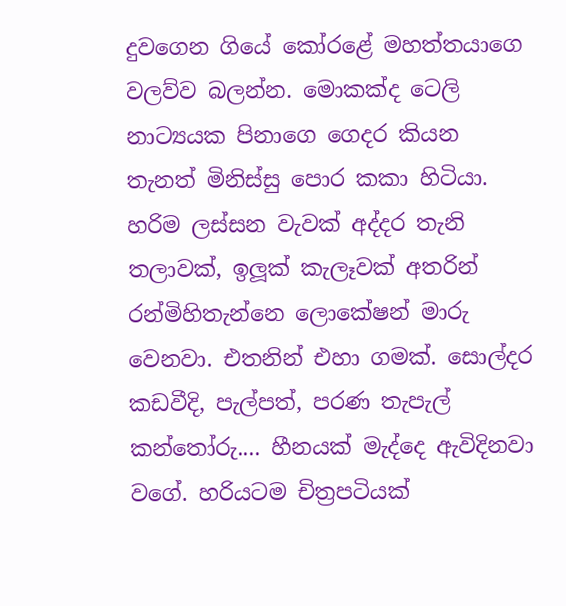දුවගෙන ගියේ කෝරළේ මහත්තයාගෙ වලව්ව බලන්න. මොකක්ද ටෙලි නාට්‍යයක පිනාගෙ ගෙදර කියන තැනත් මිනිස්සු පොර කකා හිටියා. හරිම ලස්සන වැවක් අද්දර තැනි තලාවක්, ඉලූක් කැලෑවක් අතරින් රන්මිහිතැන්නෙ ලොකේෂන් මාරු වෙනවා. එතනින් එහා ගමක්. සොල්දර කඩවීදි, පැල්පත්, පරණ තැපැල් කන්තෝරු.... හීනයක් මැද්දෙ ඇවිදිනවා වගේ. හරියටම චිත්‍රපටියක්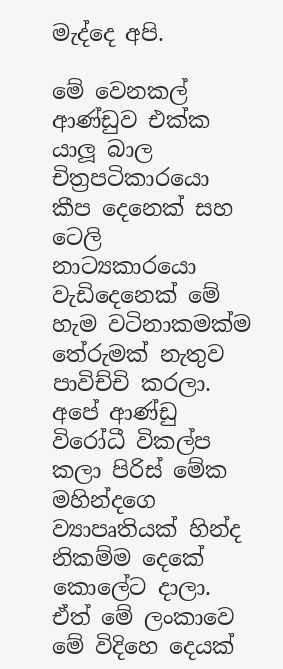මැද්දෙ අපි.

මේ වෙනකල් ආණ්ඩුව එක්ක යාලූ බාල චිත්‍රපටිකාරයො කීප දෙනෙක් සහ ටෙලි නාට්‍යකාරයො වැඩිදෙනෙක් මේ හැම වටිනාකමක්ම තේරුමක් නැතුව පාවිච්චි කරලා. අපේ ආණ්ඩු විරෝධී විකල්ප කලා පිරිස් මේක මහින්දගෙ ව්‍යාපෘතියක් හින්ද නිකම්ම දෙකේ කොලේට දාලා. ඒත් මේ ලංකාවෙ මේ විදිහෙ දෙයක්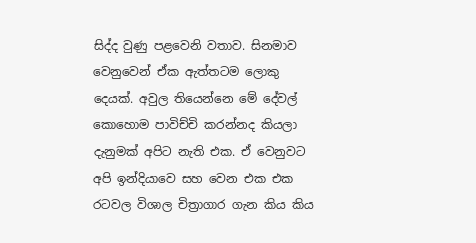සිද්ද වුණු පළවෙනි වතාව. සිනමාව වෙනුවෙන් ඒක ඇත්තටම ලොකු දෙයක්. අවුල තියෙන්නෙ මේ දේවල් කොහොම පාවිච්චි කරන්නද කියලා දැනුමක් අපිට නැති එක. ඒ වෙනුවට අපි ඉන්දියාවෙ සහ වෙන එක එක රටවල විශාල චිත්‍රාගාර ගැන කිය කිය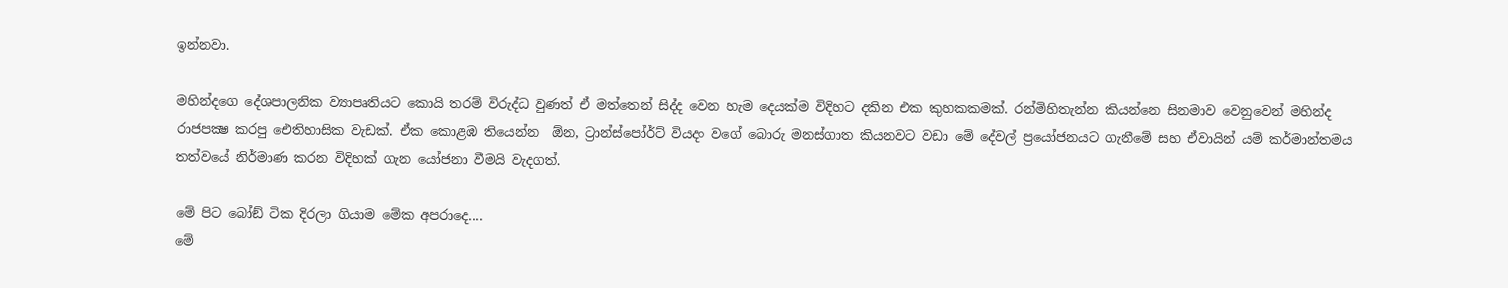ඉන්නවා.

මහින්දගෙ දේශපාලනික ව්‍යාපෘතියට කොයි තරම් විරුද්ධ වුණත් ඒ මත්තෙන් සිද්ද වෙන හැම දෙයක්ම විදිහට දකින එක කුහකකමක්. රන්මිහිතැන්න කියන්නෙ සිනමාව වෙනුවෙන් මහින්ද රාජපක්‍ෂ කරපු ඓතිහාසික වැඩක්. ඒක කොළඹ තියෙන්න  ඕන, ට්‍රාන්ස්පෝර්ට් වියදං වගේ බොරු මනස්ගාත කියනවට වඩා මේ දේවල් ප්‍රයෝජනයට ගැනීමේ සහ ඒවායින් යම් කර්මාන්තමය තත්වයේ නිර්මාණ කරන විදිහක් ගැන යෝජනා වීමයි වැදගත්.

මේ පිට බෝඞ් ටික දිරලා ගියාම මේක අපරාදෙ....
මේ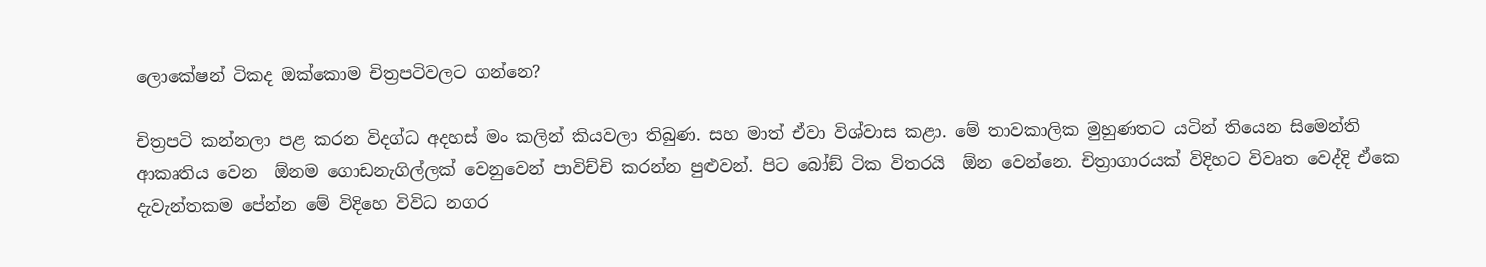ලොකේෂන් ටිකද ඔක්කොම චිත්‍රපටිවලට ගන්නෙ?

චිත්‍රපටි කන්නලා පළ කරන විදග්ධ අදහස් මං කලින් කියවලා තිබුණ. සහ මාත් ඒවා විශ්වාස කළා. මේ තාවකාලික මුහුණතට යටින් තියෙන සිමෙන්ති ආකෘතිය වෙන  ඕනම ගොඩනැගිල්ලක් වෙනුවෙන් පාවිච්චි කරන්න පුළුවන්. පිට බෝඞ් ටික විතරයි  ඕන වෙන්නෙ. චිත්‍රාගාරයක් විදිහට විවෘත වෙද්දි ඒකෙ දැවැන්තකම පේන්න මේ විදිහෙ විවිධ නගර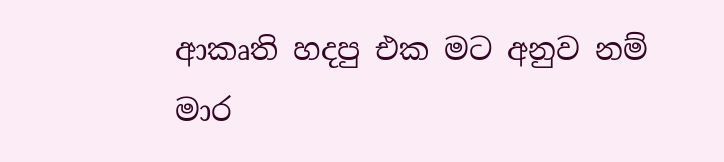ආකෘති හදපු එක මට අනුව නම් මාර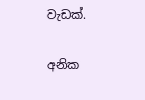වැඩක්.

අනික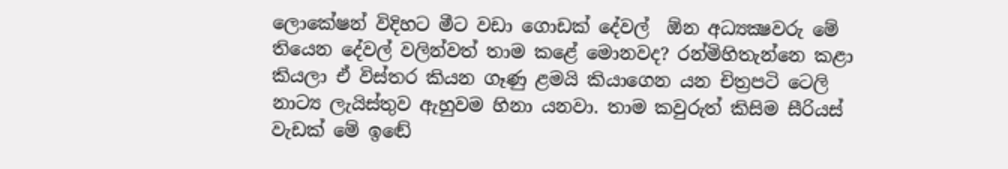ලොකේෂන් විදිහට මීට වඩා ගොඩක් දේවල්  ඕන අධ්‍යක්‍ෂවරු මේ තියෙන දේවල් වලින්වත් තාම කළේ මොනවද? රන්මිහිතැන්නෙ කළා කියලා ඒ විස්තර කියන ගෑණු ළමයි කියාගෙන යන චිත්‍රපටි ටෙලි නාට්‍ය ලැයිස්තුව ඇහුවම හිනා යනවා. තාම කවුරුත් කිසිම සීරියස් වැඩක් මේ ඉඬේ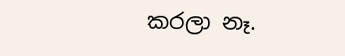කරලා නෑ.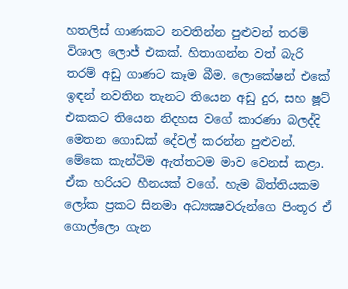හතලිස් ගාණකට නවතින්න පුළුවන් තරම් විශාල ලොජ් එකක්. හිතාගන්න වත් බැරි තරම් අඩු ගාණට කෑම බීම. ලොකේෂන් එකේ ඉඳන් නවතින තැනට තියෙන අඩු දුර, සහ ෂූට් එකකට තියෙන නිදහස වගේ කාරණා බලද්දි මෙතන ගොඩක් දේවල් කරන්න පුළුවන්. මේකෙ කැන්ටිම ඇත්තටම මාව වෙනස් කළා. ඒක හරියට හීනයක් වගේ. හැම බිත්තියකම ලෝක ප්‍රකට සිනමා අධ්‍යක්‍ෂවරුන්ගෙ පිංතූර ඒ ගොල්ලො ගැන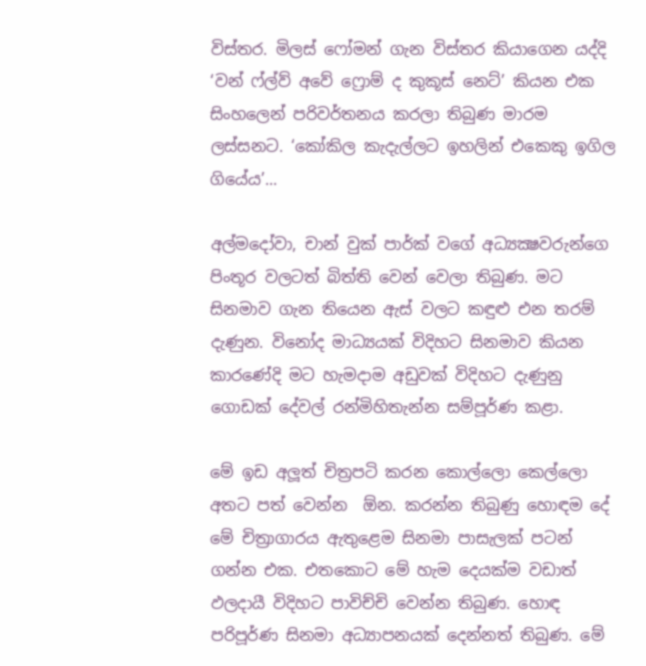විස්තර. මිලස් ෆෝමන් ගැන විස්තර කියාගෙන යද්දි ‘වන් ෆ්ල්ව් අවේ ෆ්‍රොම් ද කුකූස් නෙට්’ කියන එක සිංහලෙන් පරිවර්තනය කරලා තිබුණ මාරම ලස්සනට. ‘කෝකිල කැදැල්ලට ඉහලින් එකෙකු ඉගිල ගියේය’...

අල්මදෝවා, චාන් වුක් පාර්ක් වගේ අධ්‍යක්‍ෂවරුන්ගෙ පිංතූර වලටත් බිත්ති වෙන් වෙලා තිබුණ. මට සිනමාව ගැන තියෙන ඇස් වලට කඳුළු එන තරම් දැණුන. විනෝද මාධ්‍යයක් විදිහට සිනමාව කියන කාරණේදි මට හැමදාම අඩුවක් විදිහට දැණුනු ගොඩක් දේවල් රන්මිහිතැන්න සම්පූර්ණ කළා.

මේ ඉඩ අලූත් චිත්‍රපටි කරන කොල්ලො කෙල්ලො අතට පත් වෙන්න  ඕන. කරන්න තිබුණු හොඳම දේ මේ චිත්‍රාගාරය ඇතුළෙම සිනමා පාසැලක් පටන් ගන්න එක. එතකොට මේ හැම දෙයක්ම වඩාත් ඵලදායී විදිහට පාවිච්චි වෙන්න තිබුණ. හොඳ පරිපූර්ණ සිනමා අධ්‍යාපනයක් දෙන්නත් තිබුණ. මේ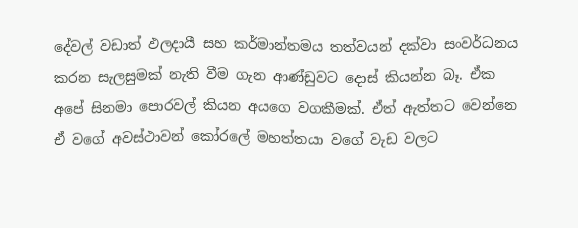දේවල් වඩාත් ඵලදායී සහ කර්මාන්තමය තත්වයන් දක්වා සංවර්ධනය කරන සැලසුමක් නැති වීම ගැන ආණ්ඩුවට දොස් කියන්න බෑ. ඒක අපේ සිනමා පොරවල් කියන අයගෙ වගකීමක්. ඒත් ඇත්තට වෙන්නෙ ඒ වගේ අවස්ථාවන් කෝරලේ මහත්තයා වගේ වැඩ වලට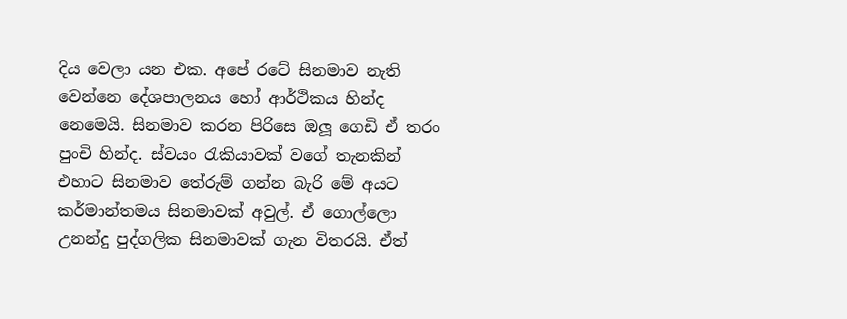දිය වෙලා යන එක. අපේ රටේ සිනමාව නැති වෙන්නෙ දේශපාලනය හෝ ආර්ථිකය හින්ද නෙමෙයි. සිනමාව කරන පිරිසෙ ඔලූ ගෙඩි ඒ තරං පුංචි හින්ද. ස්වයං රැකියාවක් වගේ තැනකින් එහාට සිනමාව තේරුම් ගන්න බැරි මේ අයට කර්මාන්තමය සිනමාවක් අවුල්. ඒ ගොල්ලො උනන්දු පුද්ගලික සිනමාවක් ගැන විතරයි. ඒත්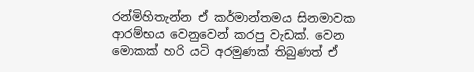රන්මිහිතැන්න ඒ කර්මාන්තමය සිනමාවක ආරම්භය වෙනුවෙන් කරපු වැඩක්. වෙන මොකක් හරි යටි අරමුණක් තිබුණත් ඒ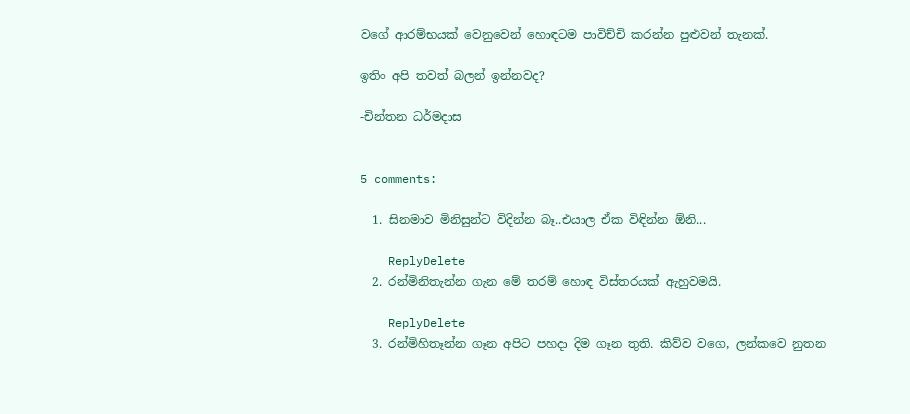වගේ ආරම්භයක් වෙනුවෙන් හොඳටම පාවිච්චි කරන්න පුළුවන් තැනක්.

ඉතිං අපි තවත් බලන් ඉන්නවද?

-චින්තන ධර්මදාස


5 comments:

  1. සිනමාව මිනිසුන්ට විදින්න බෑ..එයාල ඒක විඳින්න ඕනි...

    ReplyDelete
  2. රන්මිනිතැන්න ගැන මේ තරම් හොඳ විස්තරයක් ඇහුවමයි.

    ReplyDelete
  3. රන්මිහිතෑන්න ගෑන අපිට පහදා දිම ගෑන තුති. කිව්ව වගෙ, ලන්කවෙ නුතන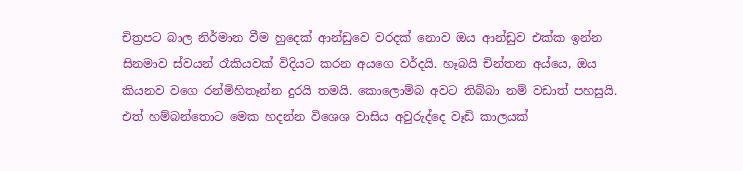චිත්‍රපට බාල නිර්මාන වීම හුදෙක් ආන්ඩුවෙ වරදක් නොව ඔය ආන්ඩුව එක්ක ඉන්න සිනමාව ස්වයන් රෑකියවක් විදියට කරන අයගෙ වර්දයි. හෑබයි චින්තන අය්යෙ, ඔය කියනව වගෙ රන්මිහිතෑන්න දුරයි තමයි. කොලොම්බ අවට තිබ්බා නම් වඩාත් පහසුයි. එත් හම්බන්තොට මෙක හදන්න විශෙශ වාසිය අවුරුද්දෙ වෑඩි කාලයක්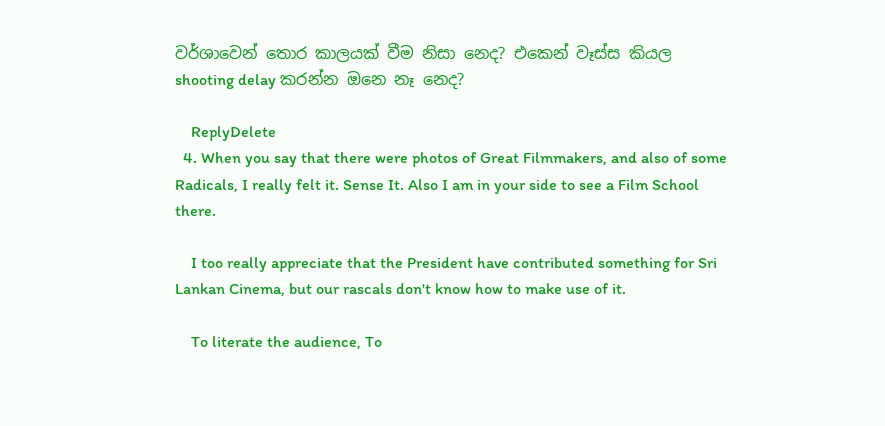වර්ශාවෙන් තොර කාලයක් වීම නිසා නෙද? එකෙන් වෑස්ස කියල shooting delay කරන්න ඔනෙ නෑ නෙද?

    ReplyDelete
  4. When you say that there were photos of Great Filmmakers, and also of some Radicals, I really felt it. Sense It. Also I am in your side to see a Film School there.

    I too really appreciate that the President have contributed something for Sri Lankan Cinema, but our rascals don't know how to make use of it.

    To literate the audience, To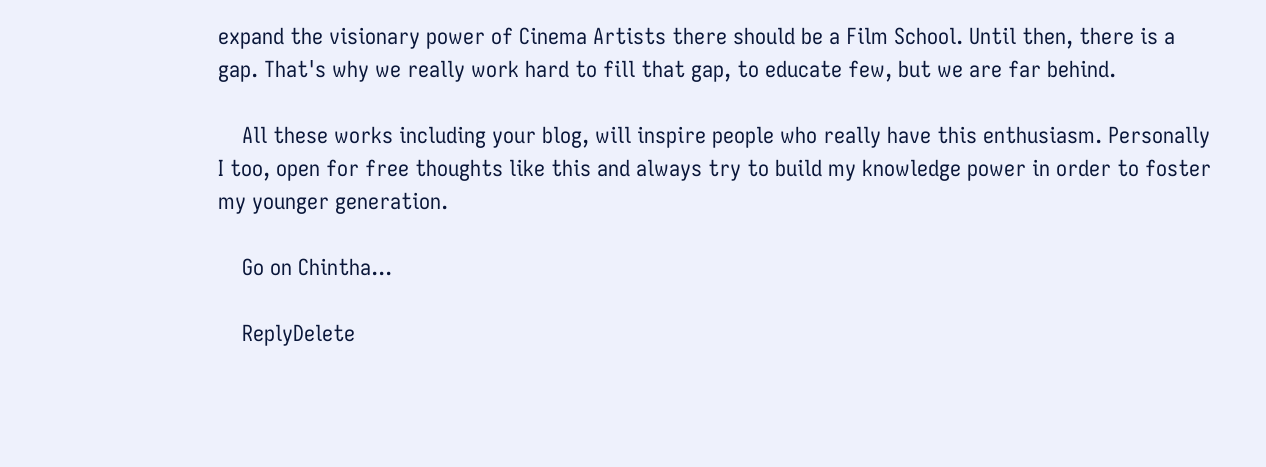expand the visionary power of Cinema Artists there should be a Film School. Until then, there is a gap. That's why we really work hard to fill that gap, to educate few, but we are far behind.

    All these works including your blog, will inspire people who really have this enthusiasm. Personally I too, open for free thoughts like this and always try to build my knowledge power in order to foster my younger generation.

    Go on Chintha...

    ReplyDelete